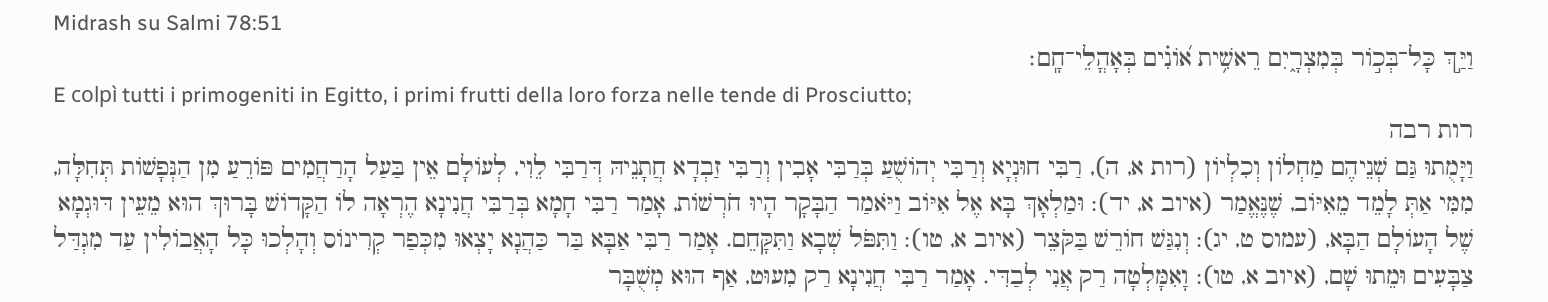Midrash su Salmi 78:51
וַיַּ֣ךְ כָּל־בְּכ֣וֹר בְּמִצְרָ֑יִם רֵאשִׁ֥ית א֝וֹנִ֗ים בְּאָהֳלֵי־חָֽם׃
E colpì tutti i primogeniti in Egitto, i primi frutti della loro forza nelle tende di Prosciutto;
רות רבה
וַיָּמֻתוּ גַּם שְׁנֵיהֶם מַחְלוֹן וְכִלְיוֹן (רות א, ה), רַבִּי חוּנְיָא וְרַבִּי יְהוֹשֻׁעַ בְּרַבִּי אָבִין וְרַבִּי זַבְדָא חֲתָנֵיהּ דְּרַבִּי לֵוִי, לְעוֹלָם אֵין בַּעַל הָרַחֲמִים פּוֹרֵעַ מִן הַנְּפָשׁוֹת תְּחִלָּה, מִמִּי אַתְּ לָמֵד מֵאִיּוֹב, שֶׁנֶּאֱמַר (איוב א, יד): וּמַלְאָךְ בָּא אֶל אִיּוֹב וַיֹּאמַר הַבָּקָר הָיוּ חֹרְשׁוֹת, אָמַר רַבִּי חָמָא בְּרַבִּי חֲנִינָא הֶרְאָה לוֹ הַקָּדוֹשׁ בָּרוּךְ הוּא מֵעֵין דּוּגְמָא שֶׁל הָעוֹלָם הַבָּא, (עמוס ט, יג): וְנִגַּשׁ חוֹרֵשׁ בַּקֹּצֵר (איוב א, טו): וַתִּפֹּל שְׁבָא וַתִּקָּחֵם. אָמַר רַבִּי אַבָּא בַּר כַּהֲנָא יָצְאוּ מִכְּפַר קְרִינוֹס וְהָלְכוּ כָּל הָאֲבוֹלִין עַד מִגְדַּל צַבָּעִים וּמֵתוּ שָׁם, (איוב א, טו): וָאִמָּלְטָה רַק אֲנִי לְבַדִּי. אָמַר רַבִּי חֲנִינָא רַק מִעוּט, אַף הוּא מְשֻׁבָּר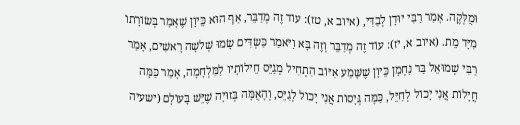וּמֻלְּקֶה. אָמַר רַבִּי יוּדָן לְבַדִּי, (איוב א, טז): עוֹד זֶה מְדַבֵּר, אַף הוּא כֵּיוָן שֶׁאָמַר בְּשׂוֹרָתוֹ מִיָּד מֵת. (איוב א, יז): עוֹד זֶה מְדַבֵּר וְזֶה בָּא וַיֹּאמַר כַּשְׂדִּים שָׂמוּ שְׁלשָׁה רָאשִׁים, אָמַר רַבִּי שְׁמוּאֵל בַּר נַחְמָן כֵּיוָן שֶׁשָּׁמַע אִיּוֹב הִתְחִיל מְגַיֵּס חֵילוֹתָיו לַמִּלְחָמָה, אָמַר כַּמָּה חֲיָלוֹת אֲנִי יָכוֹל לְחַיֵּל, כַּמָּה גְּיָסוֹת אֲנִי יָכוֹל לְגַיֵּס, וְהָאֻמָּה בְּזוּיָה שֶׁיֵּשׁ בָּעוֹלָם (ישעיה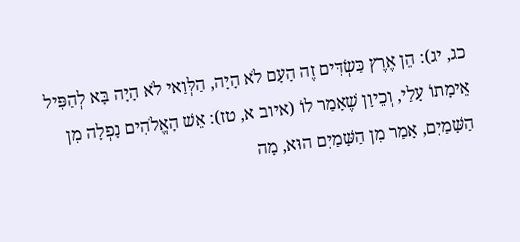כג, יג): הֵן אֶרֶץ כַּשְׂדִּים זֶה הָעָם לֹא הָיָה, הַלְּוַאי לֹא הָיָה בָּא לְהַפִּיל אֵימָתוֹ עָלַי, וְכֵיוָן שֶׁאָמַר לוֹ (איוב א, טז): אֵשׁ הָאֱלֹהִים נָפְלָה מִן הַשָּׁמַיִם, אָמַר מִן הַשָּׁמַיִם הוּא, מָה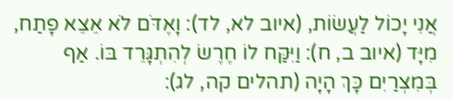אֲנִי יָכוֹל לַעֲשׂוֹת, (איוב לא, לד): וָאֶדֹּם לֹא אֵצֵא פָתַח, מִיָּד (איוב ב, ח): וַיִּקַּח לוֹ חֶרֶשׂ לְהִתְגָּרֵד בּוֹ. אַף בְּמִצְרַיִם כָּךְ הָיָה (תהלים קה, לג):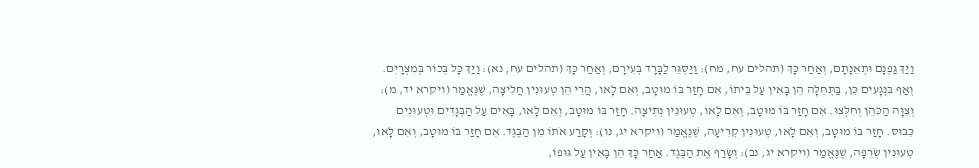וַיַּךְ גַּפְנָם וּתְאֵנָתָם, וְאַחַר כָּךְ (תהלים עח, מח): וַיַּסְגֵּר לַבָּרָד בְּעִירָם, וְאַחַר כָּךְ (תהלים עח, נא): וַיַּךְ כָּל בְּכוֹר בְּמִצְרָיִם. וְאַף בִּנְגָעִים כֵּן, בַּתְּחִלָּה הֵן בָּאִין עַל בֵּיתוֹ, אִם חָזַר בּוֹ מוּטָב, וְאִם לָאו, הֲרֵי הֵן טְעוּנִין חֲלִיצָה, שֶׁנֶּאֱמַר (ויקרא יד, מ): וְצִוָּה הַכֹּהֵן וְחִלְּצוּ. אִם חָזַר בּוֹ מוּטָב, וְאִם לָאו, טְעוּנִין נְתִיצָה. חָזַר בּוֹ מוּטָב, וְאִם לָאו, בָּאִים עַל הַבְּגָדִים וּטְעוּנִים כִּבּוּס. חָזַר בּוֹ מוּטָב, וְאִם לָאו, טְעוּנִין קְרִיעָה, שֶׁנֶּאֱמַר (ויקרא יג, נו): וְקָרַע אֹתוֹ מִן הַבֶּגֶד. אִם חָזַר בּוֹ מוּטָב, וְאִם לָאו, טְעוּנִין שְׂרֵפָה, שֶׁנֶּאֱמַר (ויקרא יג, נב): וְשָׂרַף אֶת הַבֶּגֶד. אַחַר כָּךְ הֵן בָּאִין עַל גּוּפוֹ,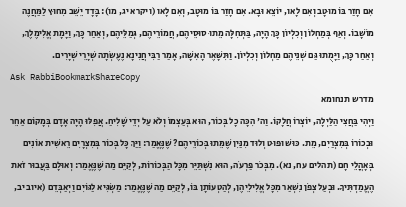אִם חָזַר בּוֹ מוּטָב וְאִם לָאו, יוֹצֵא וּבָא. אִם חָזַר בּוֹ מוּטָב, וְאִם לָאו (ויקרא יג, מו): בָּדָד יֵשֵׁב מִחוּץ לַמַּחֲנֶה מוֹשָׁבוֹ. וְאַף בְּמַחְלוֹן וְכִלְיוֹן כָּךְ הָיָה, בַּתְּחִלָּה מֵתוּ סוּסֵיהֶם, חֲמוֹרֵיהֶם, גְּמַלֵּיהֶם, וְאַחַר כָּךְ, וַיָּמָת אֱלִימֶלֶךְ, וְאַחַר כָּךְ, וַיָּמֻתוּ גַּם שְׁנֵיהֶם מַחְלוֹן וְכִלְיוֹן. וַתִּשָּׁאֶר הָאִשָּׁה, אָמַר רַבִּי חֲנִינָא נֶעֶשְׂתָה שְׁיָרֵי שְׁיָרִים.
Ask RabbiBookmarkShareCopy
מדרש תנחומא
וַיְהִי בַּחֲצִי הַלַּיְלָה, יוֹצְרוֹ חֲלָקוֹ. וַה' הִכָּה כָל בְּכוֹר, הוּא בְּעַצְמוֹ וְלֹא עַל יְדֵי שָׁלִיחַ. אֲפִלּוּ הָיָה אָדָם בְּמָקוֹם אַחֵר וּבְכוֹרוֹ בְּמִצְרַיִם, מֵת. כּוּשׁ וּפוּט וְלוּד מִנַּיִן שֶׁמֵּתוּ בְּכוֹרֵיהֶם? שֶׁנֶּאֱמַר: וַיַּךְ כָּל בְּכוֹר בְּמִצְרָיִם רֵאשִׁית אוֹנִים בְּאָהֳלֵי חָם (תהלים עח, נא). מִבְּכֹר פַּרְעֹה, הוּא נִשְׁתַּיֵּר מִכָּל הַבְּכוֹרוֹת, לְקַיֵּם מַה שֶּׁנֶּאֱמַר: וְאוּלָם בַּעֲבוּר זֹאת הֶעֱמַדְתִּיךָ. וּבְעַל צְפֹן נִשְׁאַר מִכָּל אֱלִילֵיהֶן, לְהַטְעוֹתָן בּוֹ, לְקַיֵּם מַה שֶּׁנֶּאֱמַר: מַשְׂגִּיא לַגּוֹיִם וַיְאַבְּדֵם (איוב יב,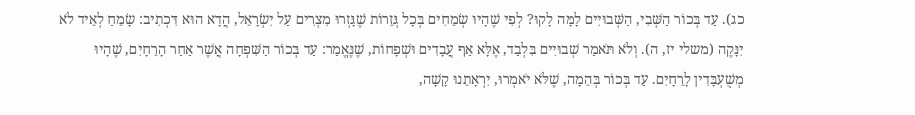כג). עַד בְּכוֹר הַשְּׁבִי, הַשְּׁבוּיִים לָמָּה לָקוּ? לְפִי שֶׁהָיוּ שְׂמֵחִים בְּכָל גְּזֵרוֹת שֶׁגָּזְרוּ מִצְרִים עַל יִשְׂרָאֵל, הֲדָא הוּא דִּכְתִיב: שָׂמֵחַ לְאֵיד לֹא יִנָּקֶה (משלי יז, ה). וְלֹא תֹּאמַר שְׁבוּיִים בִּלְבַד, אֶלָּא אַף עֲבָדִים וּשְׁפָחוֹת, שֶׁנֶּאֱמַר: עַד בְּכוֹר הַשִּׁפְחָה אֲשֶׁר אַחַר הָרֵחָיִם, שֶׁהָיוּ מְשֻׁעְבָּדִין לָרֵחָיִם. עַד בְּכוֹר בְּהֵמָה, שֶׁלֹּא יֹאמְרוּ, יִרְאָתֵנוּ קָשָׁה,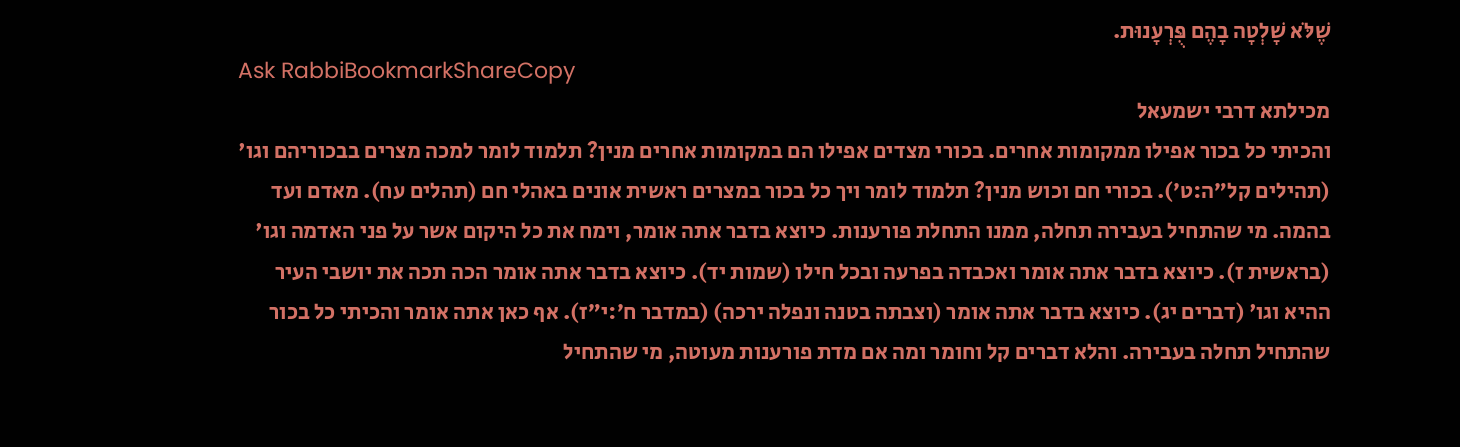שֶׁלֹּא שָׁלְטָה בָהֶם פֻּרְעָנוּת.
Ask RabbiBookmarkShareCopy
מכילתא דרבי ישמעאל
והכיתי כל בכור אפילו ממקומות אחרים. בכורי מצדים אפילו הם במקומות אחרים מנין? תלמוד לומר למכה מצרים בבכוריהם וגו' (תהילים קל״ה:ט׳). בכורי חם וכוש מנין? תלמוד לומר ויך כל בכור במצרים ראשית אונים באהלי חם (תהלים עח). מאדם ועד בהמה. מי שהתחיל בעבירה תחלה, ממנו התחלת פורענות. כיוצא בדבר אתה אומר, וימח את כל היקום אשר על פני האדמה וגו' (בראשית ז). כיוצא בדבר אתה אומר ואכבדה בפרעה ובכל חילו (שמות יד). כיוצא בדבר אתה אומר הכה תכה את יושבי העיר ההיא וגו' (דברים יג). כיוצא בדבר אתה אומר (וצבתה בטנה ונפלה ירכה) (במדבר ח׳:י״ז). אף כאן אתה אומר והכיתי כל בכור שהתחיל תחלה בעבירה. והלא דברים קל וחומר ומה אם מדת פורענות מעוטה, מי שהתחיל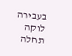בעבירה לוקה תחלה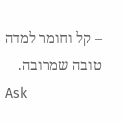– קל וחומר למדה טובה שמרובה.
Ask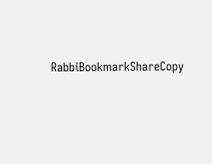RabbiBookmarkShareCopy